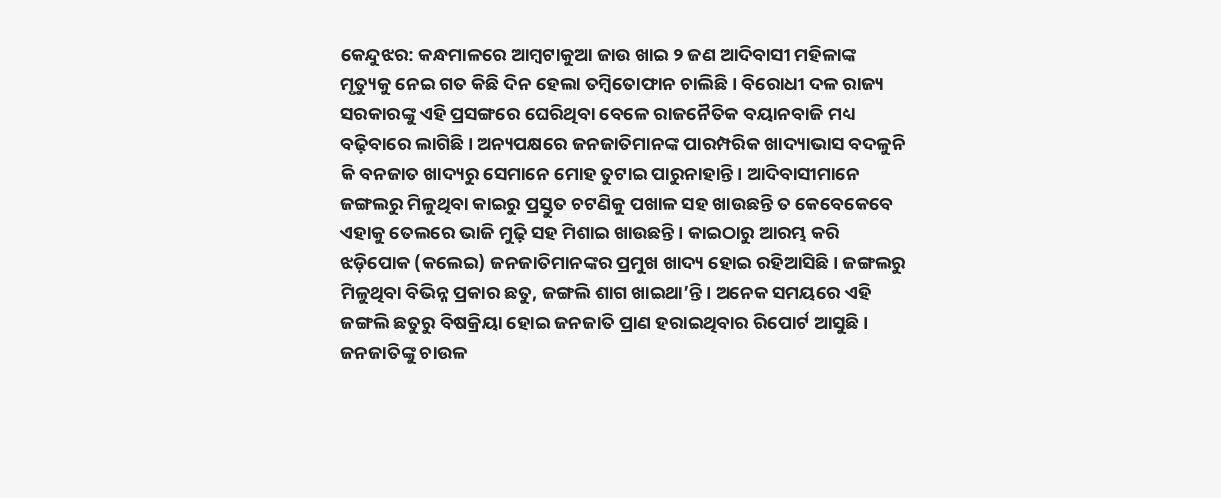କେନ୍ଦୁଝର: କନ୍ଧମାଳରେ ଆମ୍ବଟାକୁଆ ଜାଉ ଖାଇ ୨ ଜଣ ଆଦିବାସୀ ମହିଳାଙ୍କ ମୃତ୍ୟୁକୁ ନେଇ ଗତ କିଛି ଦିନ ହେଲା ତମ୍ବିତୋଫାନ ଚାଲିଛି। ବିରୋଧୀ ଦଳ ରାଜ୍ୟ ସରକାରଙ୍କୁ ଏହି ପ୍ରସଙ୍ଗରେ ଘେରିଥିବା ବେଳେ ରାଜନୈତିକ ବୟାନବାଜି ମଧ୍ୟ ବଢ଼ିବାରେ ଲାଗିଛି। ଅନ୍ୟପକ୍ଷରେ ଜନଜାତିମାନଙ୍କ ପାରମ୍ପରିକ ଖାଦ୍ୟାଭାସ ବଦଳୁନି କି ବନଜାତ ଖାଦ୍ୟରୁ ସେମାନେ ମୋହ ତୁଟାଇ ପାରୁନାହାନ୍ତି। ଆଦିବାସୀମାନେ ଜଙ୍ଗଲରୁ ମିଳୁଥିବା କାଇରୁ ପ୍ରସ୍ତୁତ ଚଟଣିକୁ ପଖାଳ ସହ ଖାଉଛନ୍ତି ତ କେବେକେବେ ଏହାକୁ ତେଲରେ ଭାଜି ମୁଢ଼ି ସହ ମିଶାଇ ଖାଉଛନ୍ତି। କାଇଠାରୁ ଆରମ୍ଭ କରି ଝଡ଼ିପୋକ (କଲେଇ) ଜନଜାତିମାନଙ୍କର ପ୍ରମୁଖ ଖାଦ୍ୟ ହୋଇ ରହିଆସିଛି। ଜଙ୍ଗଲରୁ ମିଳୁଥିବା ବିଭିନ୍ନ ପ୍ରକାର ଛତୁ, ଜଙ୍ଗଲି ଶାଗ ଖାଇଥା’ନ୍ତି। ଅନେକ ସମୟରେ ଏହି ଜଙ୍ଗଲି ଛତୁରୁ ବିଷକ୍ରିୟା ହୋଇ ଜନଜାତି ପ୍ରାଣ ହରାଇଥିବାର ରିପୋର୍ଟ ଆସୁଛି। ଜନଜାତିଙ୍କୁ ଚାଉଳ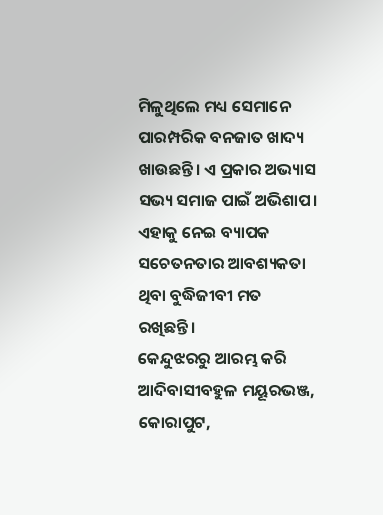ମିଳୁଥିଲେ ମଧ୍ୟ ସେମାନେ ପାରମ୍ପରିକ ବନଜାତ ଖାଦ୍ୟ ଖାଉଛନ୍ତି। ଏ ପ୍ରକାର ଅଭ୍ୟାସ ସଭ୍ୟ ସମାଜ ପାଇଁ ଅଭିଶାପ। ଏହାକୁ ନେଇ ବ୍ୟାପକ ସଚେତନତାର ଆବଶ୍ୟକତା ଥିବା ବୁଦ୍ଧିଜୀବୀ ମତ ରଖିଛନ୍ତି।
କେନ୍ଦୁଝରରୁ ଆରମ୍ଭ କରି ଆଦିବାସୀବହୁଳ ମୟୂରଭଞ୍ଜ, କୋରାପୁଟ,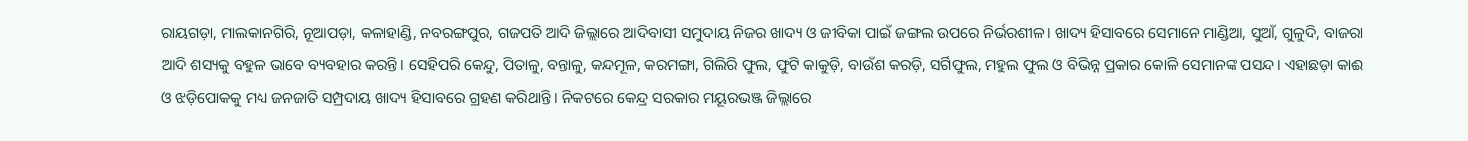ରାୟଗଡ଼ା, ମାଲକାନଗିରି, ନୂଆପଡ଼ା, କଳାହାଣ୍ଡି, ନବରଙ୍ଗପୁର, ଗଜପତି ଆଦି ଜିଲ୍ଲାରେ ଆଦିବାସୀ ସମୁଦାୟ ନିଜର ଖାଦ୍ୟ ଓ ଜୀବିକା ପାଇଁ ଜଙ୍ଗଲ ଉପରେ ନିର୍ଭରଶୀଳ। ଖାଦ୍ୟ ହିସାବରେ ସେମାନେ ମାଣ୍ଡିଆ, ସୁଆଁ, ଗୁଳୁଦି, ବାଜରା ଆଦି ଶସ୍ୟକୁ ବହୁଳ ଭାବେ ବ୍ୟବହାର କରନ୍ତି। ସେହିପରି କେନ୍ଦୁ, ପିତାଳୁ, ବନ୍ତାଳୁ, କନ୍ଦମୂଳ, କରମଙ୍ଗା, ଗିଲିରି ଫୁଲ, ଫୁଟି କାକୁଡ଼ି, ବାଉଁଶ କରଡ଼ି, ସର୍ଗିଫୁଲ, ମହୁଲ ଫୁଲ ଓ ବିଭିନ୍ନ ପ୍ରକାର କୋଳି ସେମାନଙ୍କ ପସନ୍ଦ। ଏହାଛଡ଼ା କାଈ ଓ ଝଡ଼ିପୋକକୁ ମଧ୍ୟ ଜନଜାତି ସମ୍ପ୍ରଦାୟ ଖାଦ୍ୟ ହିସାବରେ ଗ୍ରହଣ କରିଥାନ୍ତି। ନିକଟରେ କେନ୍ଦ୍ର ସରକାର ମୟୂରଭଞ୍ଜ ଜିଲ୍ଲାରେ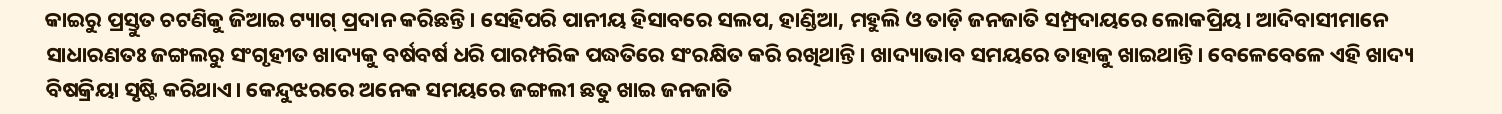କାଇରୁ ପ୍ରସ୍ତୁତ ଚଟଣିକୁ ଜିଆଇ ଟ୍ୟାଗ୍ ପ୍ରଦାନ କରିଛନ୍ତି। ସେହିପରି ପାନୀୟ ହିସାବରେ ସଲପ, ହାଣ୍ଡିଆ, ମହୁଲି ଓ ତାଡ଼ି ଜନଜାତି ସମ୍ପ୍ରଦାୟରେ ଲୋକପ୍ରିୟ। ଆଦିବାସୀମାନେ ସାଧାରଣତଃ ଜଙ୍ଗଲରୁ ସଂଗୃହୀତ ଖାଦ୍ୟକୁ ବର୍ଷବର୍ଷ ଧରି ପାରମ୍ପରିକ ପଦ୍ଧତିରେ ସଂରକ୍ଷିତ କରି ରଖିଥାନ୍ତି। ଖାଦ୍ୟାଭାବ ସମୟରେ ତାହାକୁ ଖାଇଥାନ୍ତି। ବେଳେବେଳେ ଏହି ଖାଦ୍ୟ ବିଷକ୍ରିୟା ସୃଷ୍ଟି କରିଥାଏ। କେନ୍ଦୁଝରରେ ଅନେକ ସମୟରେ ଜଙ୍ଗଲୀ ଛତୁ ଖାଇ ଜନଜାତି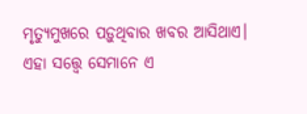ମୃତ୍ୟୁମୁଖରେ ପଡ଼ୁଥିବାର ଖବର ଆସିଥାଏ। ଏହା ସତ୍ତ୍ବେ ସେମାନେ ଏ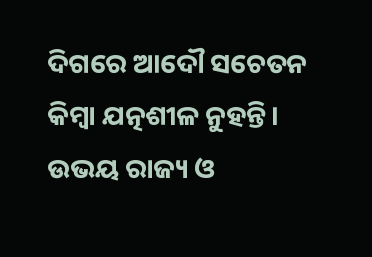ଦିଗରେ ଆଦୌ ସଚେତନ କିମ୍ବା ଯତ୍ନଶୀଳ ନୁହନ୍ତି।
ଉଭୟ ରାଜ୍ୟ ଓ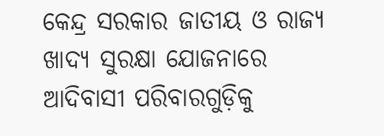କେନ୍ଦ୍ର ସରକାର ଜାତୀୟ ଓ ରାଜ୍ୟ ଖାଦ୍ୟ ସୁରକ୍ଷା ଯୋଜନାରେ ଆଦିବାସୀ ପରିବାରଗୁଡ଼ିକୁ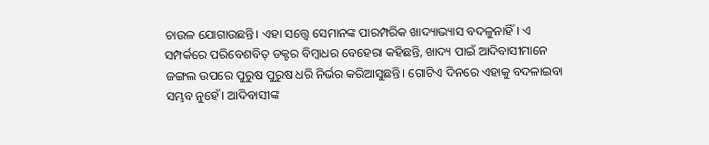ଚାଉଳ ଯୋଗାଉଛନ୍ତି। ଏହା ସତ୍ତ୍ୱେ ସେମାନଙ୍କ ପାରମ୍ପରିକ ଖାଦ୍ୟାଭ୍ୟାସ ବଦଳୁନାହିଁ। ଏ ସମ୍ପର୍କରେ ପରିବେଶବିତ୍ ଡକ୍ଟର ବିମ୍ବାଧର ବେହେରା କହିଛନ୍ତି, ଖାଦ୍ୟ ପାଇଁ ଆଦିବାସୀମାନେ ଜଙ୍ଗଲ ଉପରେ ପୁରୁଷ ପୁରୁଷ ଧରି ନିର୍ଭର କରିଆସୁଛନ୍ତି। ଗୋଟିଏ ଦିନରେ ଏହାକୁ ବଦଳାଇବା ସମ୍ଭବ ନୁହେଁ। ଆଦିବାସୀଙ୍କ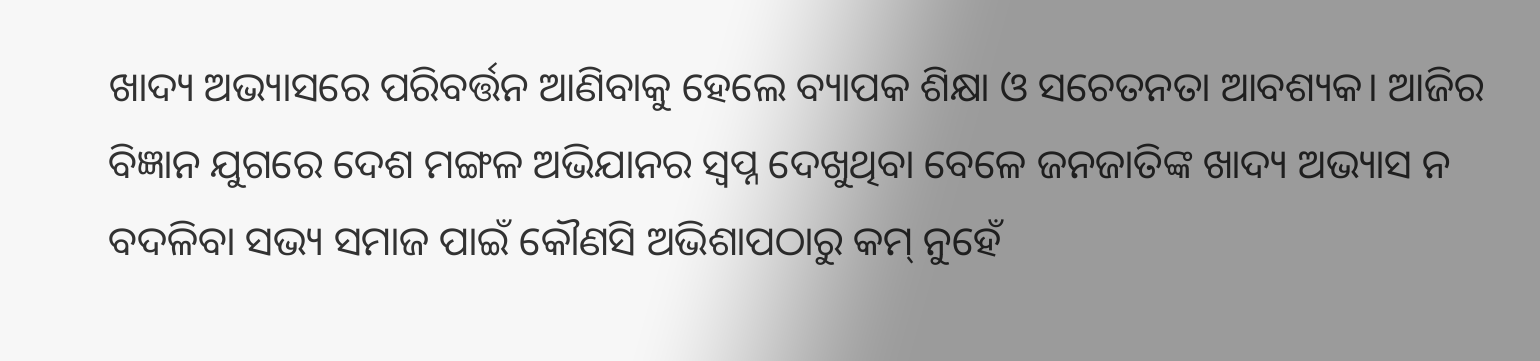ଖାଦ୍ୟ ଅଭ୍ୟାସରେ ପରିବର୍ତ୍ତନ ଆଣିବାକୁ ହେଲେ ବ୍ୟାପକ ଶିକ୍ଷା ଓ ସଚେତନତା ଆବଶ୍ୟକ। ଆଜିର ବିଜ୍ଞାନ ଯୁଗରେ ଦେଶ ମଙ୍ଗଳ ଅଭିଯାନର ସ୍ବପ୍ନ ଦେଖୁଥିବା ବେଳେ ଜନଜାତିଙ୍କ ଖାଦ୍ୟ ଅଭ୍ୟାସ ନ ବଦଳିବା ସଭ୍ୟ ସମାଜ ପାଇଁ କୌଣସି ଅଭିଶାପଠାରୁ କମ୍ ନୁହେଁ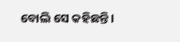ବୋଲି ସେ କହିଛନ୍ତି।